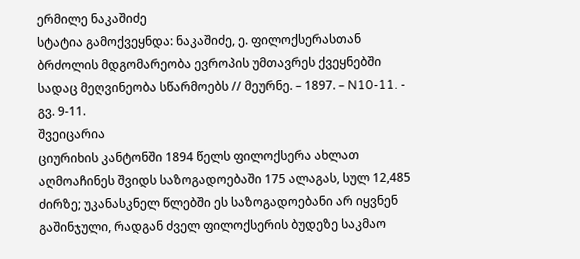ერმილე ნაკაშიძე
სტატია გამოქვეყნდა: ნაკაშიძე, ე. ფილოქსერასთან ბრძოლის მდგომარეობა ევროპის უმთავრეს ქვეყნებში სადაც მეღვინეობა სწარმოებს // მეურნე. – 1897. – N10-11. - გვ. 9-11.
შვეიცარია
ციურიხის კანტონში 1894 წელს ფილოქსერა ახლათ აღმოაჩინეს შვიდს საზოგადოებაში 175 ალაგას, სულ 12,485 ძირზე; უკანასკნელ წლებში ეს საზოგადოებანი არ იყვნენ გაშინჯული, რადგან ძველ ფილოქსერის ბუდეზე საკმაო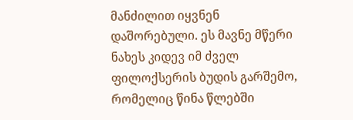მანძილით იყვნენ დაშორებული. ეს მავნე მწერი ნახეს კიდევ იმ ძველ ფილოქსერის ბუდის გარშემო, რომელიც წინა წლებში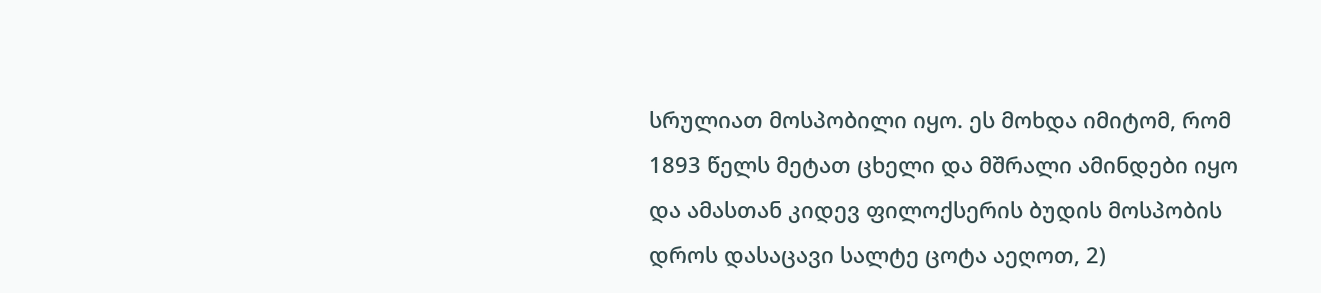სრულიათ მოსპობილი იყო. ეს მოხდა იმიტომ, რომ 1893 წელს მეტათ ცხელი და მშრალი ამინდები იყო და ამასთან კიდევ ფილოქსერის ბუდის მოსპობის დროს დასაცავი სალტე ცოტა აეღოთ, 2)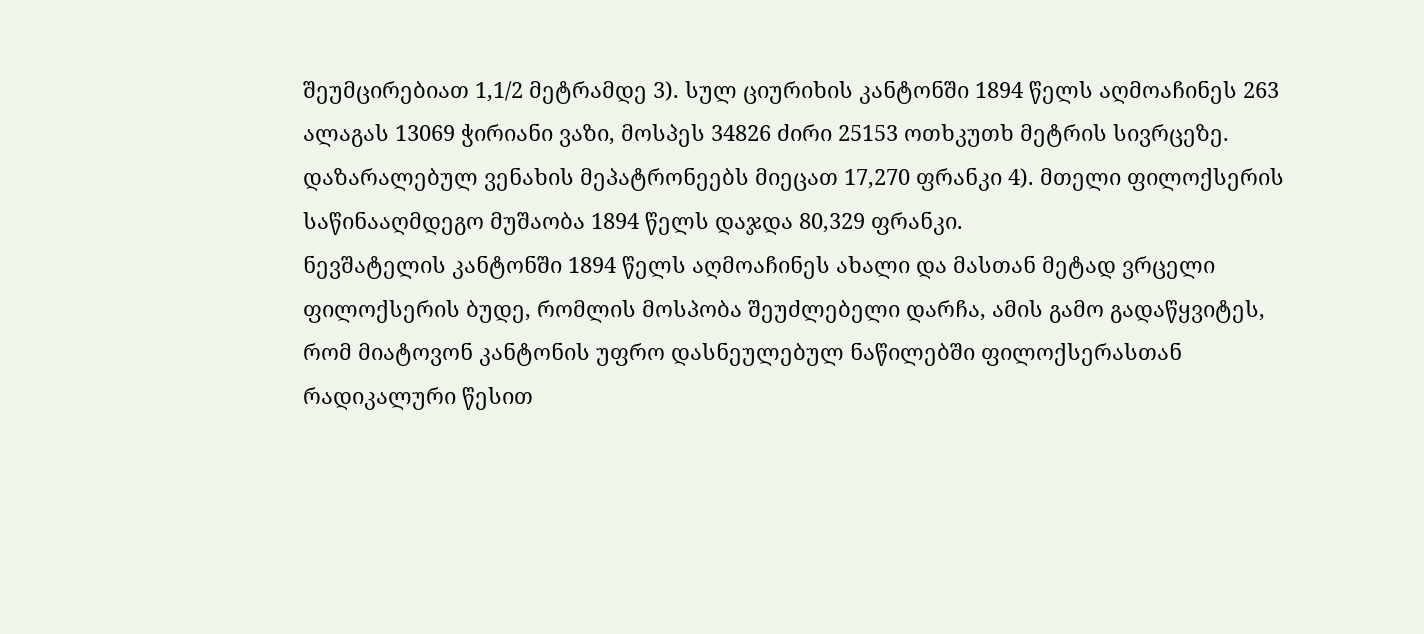შეუმცირებიათ 1,1/2 მეტრამდე 3). სულ ციურიხის კანტონში 1894 წელს აღმოაჩინეს 263 ალაგას 13069 ჭირიანი ვაზი, მოსპეს 34826 ძირი 25153 ოთხკუთხ მეტრის სივრცეზე. დაზარალებულ ვენახის მეპატრონეებს მიეცათ 17,270 ფრანკი 4). მთელი ფილოქსერის საწინააღმდეგო მუშაობა 1894 წელს დაჯდა 80,329 ფრანკი.
ნევშატელის კანტონში 1894 წელს აღმოაჩინეს ახალი და მასთან მეტად ვრცელი ფილოქსერის ბუდე, რომლის მოსპობა შეუძლებელი დარჩა, ამის გამო გადაწყვიტეს, რომ მიატოვონ კანტონის უფრო დასნეულებულ ნაწილებში ფილოქსერასთან რადიკალური წესით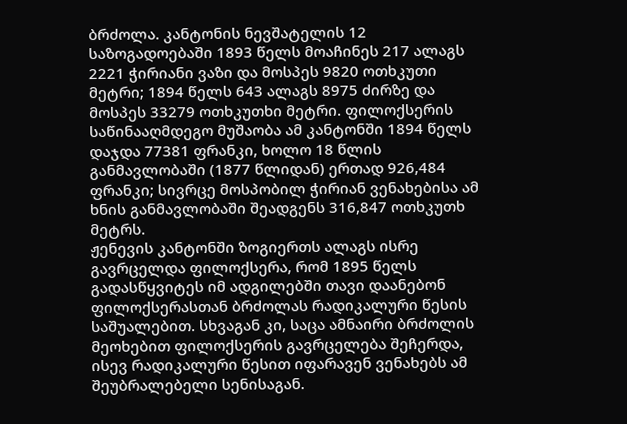ბრძოლა. კანტონის ნევშატელის 12 საზოგადოებაში 1893 წელს მოაჩინეს 217 ალაგს 2221 ჭირიანი ვაზი და მოსპეს 9820 ოთხკუთი მეტრი; 1894 წელს 643 ალაგს 8975 ძირზე და მოსპეს 33279 ოთხკუთხი მეტრი. ფილოქსერის საწინააღმდეგო მუშაობა ამ კანტონში 1894 წელს დაჯდა 77381 ფრანკი, ხოლო 18 წლის განმავლობაში (1877 წლიდან) ერთად 926,484 ფრანკი; სივრცე მოსპობილ ჭირიან ვენახებისა ამ ხნის განმავლობაში შეადგენს 316,847 ოთხკუთხ მეტრს.
ჟენევის კანტონში ზოგიერთს ალაგს ისრე გავრცელდა ფილოქსერა, რომ 1895 წელს გადასწყვიტეს იმ ადგილებში თავი დაანებონ ფილოქსერასთან ბრძოლას რადიკალური წესის საშუალებით. სხვაგან კი, საცა ამნაირი ბრძოლის მეოხებით ფილოქსერის გავრცელება შეჩერდა, ისევ რადიკალური წესით იფარავენ ვენახებს ამ შეუბრალებელი სენისაგან.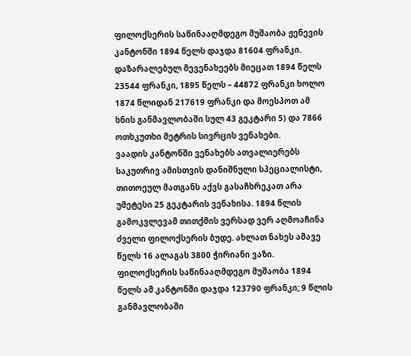ფილოქსერის საწინააღმდეგო მუშაობა ჟენევის კანტონში 1894 წელს დაჯდა 81604 ფრანკი. დაზარალებულ მევენახეებს მიეცათ 1894 წელს 23544 ფრანკი, 1895 წელს – 44872 ფრანკი ხოლო 1874 წლიდან 217619 ფრანკი და მოესპოთ ამ ხნის განმავლობაში სულ 43 გეკტარი 5) და 7866 ოთხკუთხი მეტრის სივრცის ვენახები.
ვაადის კანტონში ვენახებს ათვალიერებს საკუთრივ ამისთვის დანიშნული სპეციალისტი, თითოეულ მათგანს აქვს გასაჩხრეკათ არა უმეტესი 25 გეკტარის ვენახისა. 1894 წლის გამოკვლევამ თითქმის ვერსად ვერ აღმოაჩინა ძველი ფილოქსერის ბუდე. ახლათ ნახეს ამავე წელს 16 ალაგას 3800 ჭირიანი ვაზი. ფილოქსერის საწინააღმდეგო მუშაობა 1894 წელს ამ კანტონში დაჯდა 123790 ფრანკი; 9 წლის განმავლობაში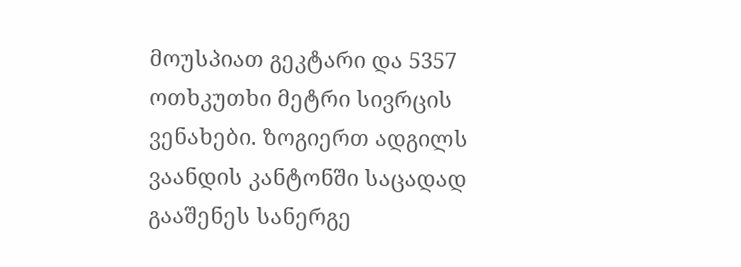მოუსპიათ გეკტარი და 5357 ოთხკუთხი მეტრი სივრცის ვენახები. ზოგიერთ ადგილს ვაანდის კანტონში საცადად გააშენეს სანერგე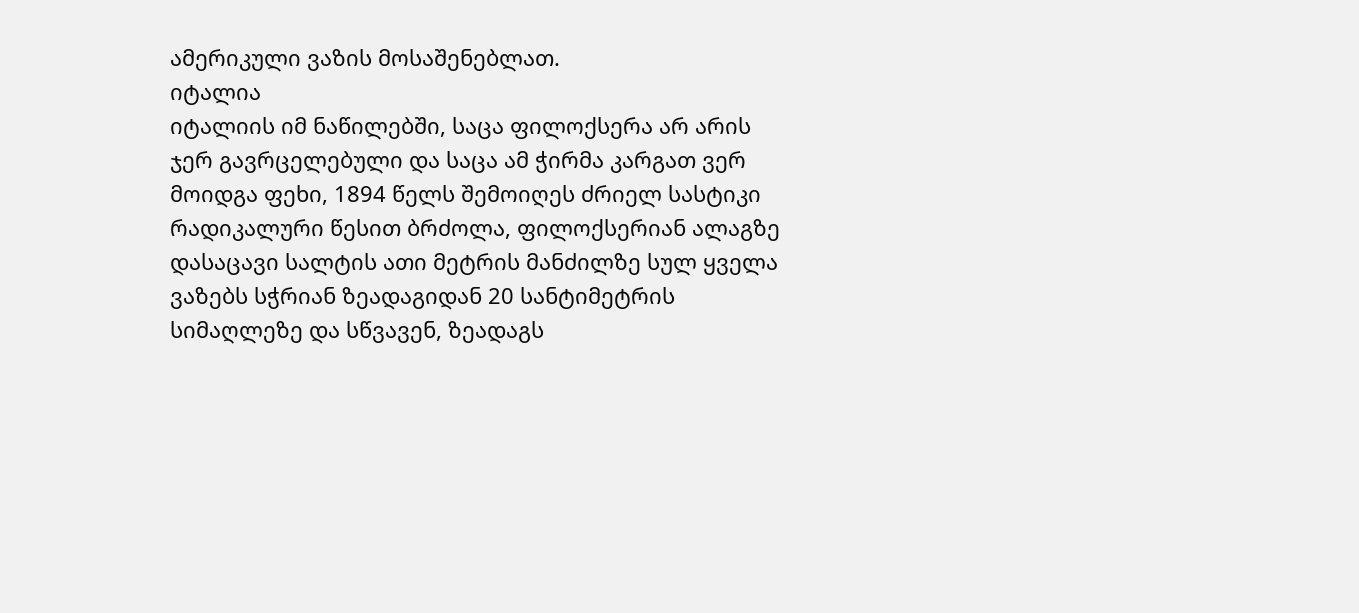ამერიკული ვაზის მოსაშენებლათ.
იტალია
იტალიის იმ ნაწილებში, საცა ფილოქსერა არ არის ჯერ გავრცელებული და საცა ამ ჭირმა კარგათ ვერ მოიდგა ფეხი, 1894 წელს შემოიღეს ძრიელ სასტიკი რადიკალური წესით ბრძოლა, ფილოქსერიან ალაგზე დასაცავი სალტის ათი მეტრის მანძილზე სულ ყველა ვაზებს სჭრიან ზეადაგიდან 20 სანტიმეტრის სიმაღლეზე და სწვავენ, ზეადაგს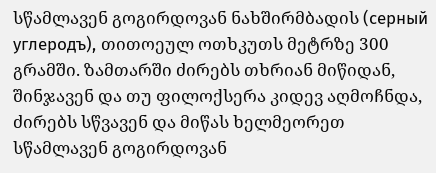სწამლავენ გოგირდოვან ნახშირმბადის (серный углеродъ), თითოეულ ოთხკუთს მეტრზე 300 გრამში. ზამთარში ძირებს თხრიან მიწიდან, შინჯავენ და თუ ფილოქსერა კიდევ აღმოჩნდა, ძირებს სწვავენ და მიწას ხელმეორეთ სწამლავენ გოგირდოვან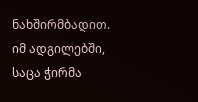ნახშირმბადით.
იმ ადგილებში, საცა ჭირმა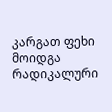კარგათ ფეხი მოიდგა რადიკალური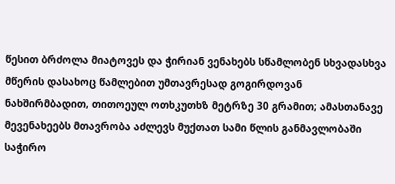წესით ბრძოლა მიატოვეს და ჭირიან ვენახებს სწამლობენ სხვადასხვა მწერის დასახოც წამლებით უმთავრესად გოგირდოვან ნახშირმბადით, თითოეულ ოთხკუთხზ მეტრზე 30 გრამით; ამასთანავე მევენახეებს მთავრობა აძლევს მუქთათ სამი წლის განმავლობაში საჭირო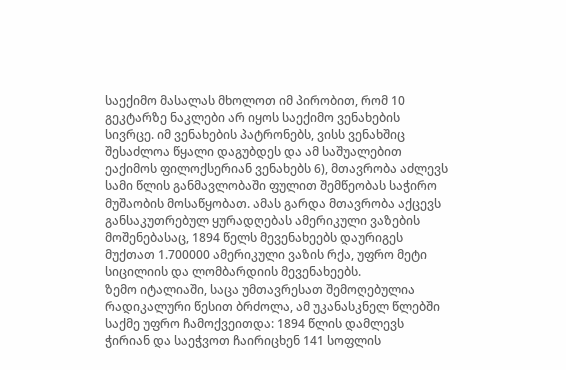საექიმო მასალას მხოლოთ იმ პირობით, რომ 10 გეკტარზე ნაკლები არ იყოს საექიმო ვენახების სივრცე. იმ ვენახების პატრონებს, ვისს ვენახშიც შესაძლოა წყალი დაგუბდეს და ამ საშუალებით ეაქიმოს ფილოქსერიან ვენახებს 6), მთავრობა აძლევს სამი წლის განმავლობაში ფულით შემწეობას საჭირო მუშაობის მოსაწყობათ. ამას გარდა მთავრობა აქცევს განსაკუთრებულ ყურადღებას ამერიკული ვაზების მოშენებასაც, 1894 წელს მევენახეებს დაურიგეს მუქთათ 1.700000 ამერიკული ვაზის რქა, უფრო მეტი სიცილიის და ლომბარდიის მევენახეებს.
ზემო იტალიაში, საცა უმთავრესათ შემოღებულია რადიკალური წესით ბრძოლა, ამ უკანასკნელ წლებში საქმე უფრო ჩამოქვეითდა: 1894 წლის დამლევს ჭირიან და საეჭვოთ ჩაირიცხენ 141 სოფლის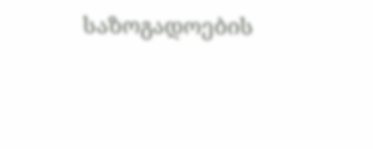საზოგადოების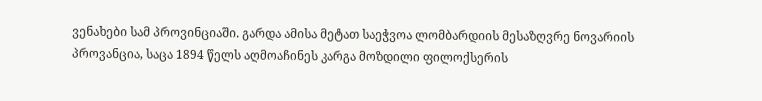ვენახები სამ პროვინციაში. გარდა ამისა მეტათ საეჭვოა ლომბარდიის მესაზღვრე ნოვარიის პროვანცია, საცა 1894 წელს აღმოაჩინეს კარგა მოზდილი ფილოქსერის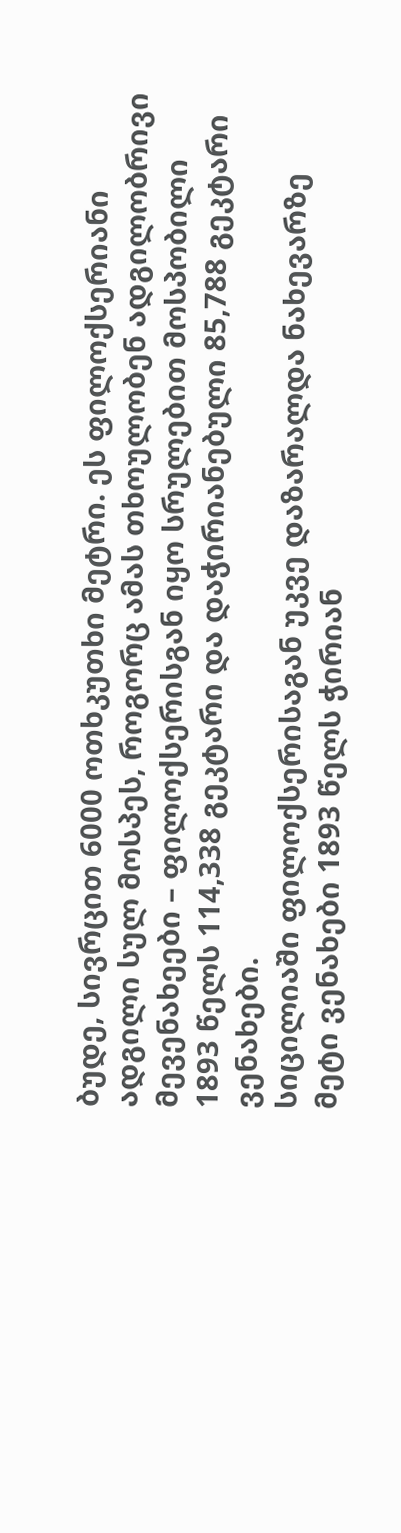ბუდე, სივრცით 6000 ოთხკუთხი მეტრი. ეს ფილოქსერიანი ადგილი სულ მოსპეს, როგორც ამას თხოულობენ ადგილობრივი მევენახეები – ფილოქსერისგან იყო სრულებით მოსპობილი 1893 წელს 114,338 გეკტარი და დაჭირიანებული 85,788 გეკტარი ვენახები.
სიცილიაში ფილოქსერისაგან უკვე დაზარალდა ნახევარზე მეტი ვენახები 1893 წელს ჭირიან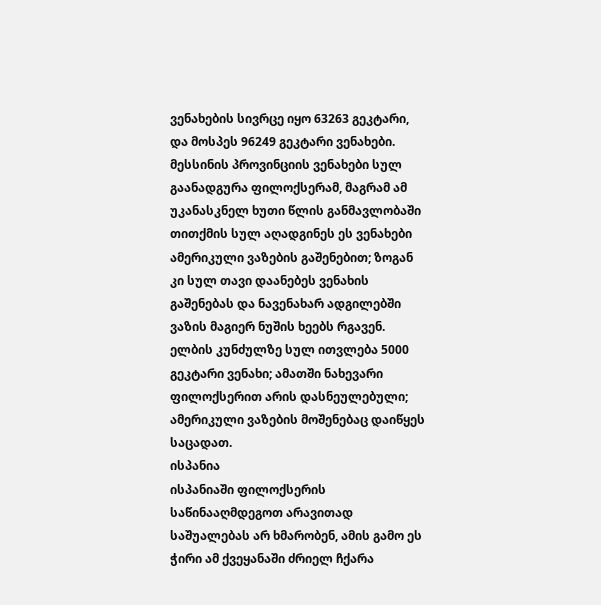ვენახების სივრცე იყო 63263 გეკტარი, და მოსპეს 96249 გეკტარი ვენახები. მესსინის პროვინციის ვენახები სულ გაანადგურა ფილოქსერამ, მაგრამ ამ უკანასკნელ ხუთი წლის განმავლობაში თითქმის სულ აღადგინეს ეს ვენახები ამერიკული ვაზების გაშენებით; ზოგან კი სულ თავი დაანებეს ვენახის გაშენებას და ნავენახარ ადგილებში ვაზის მაგიერ ნუშის ხეებს რგავენ.
ელბის კუნძულზე სულ ითვლება 5000 გეკტარი ვენახი; ამათში ნახევარი ფილოქსერით არის დასნეულებული; ამერიკული ვაზების მოშენებაც დაიწყეს საცადათ.
ისპანია
ისპანიაში ფილოქსერის საწინააღმდეგოთ არავითად საშუალებას არ ხმარობენ, ამის გამო ეს ჭირი ამ ქვეყანაში ძრიელ ჩქარა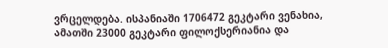ვრცელდება. ისპანიაში 1706472 გეკტარი ვენახია, ამათში 23000 გეკტარი ფილოქსერიანია და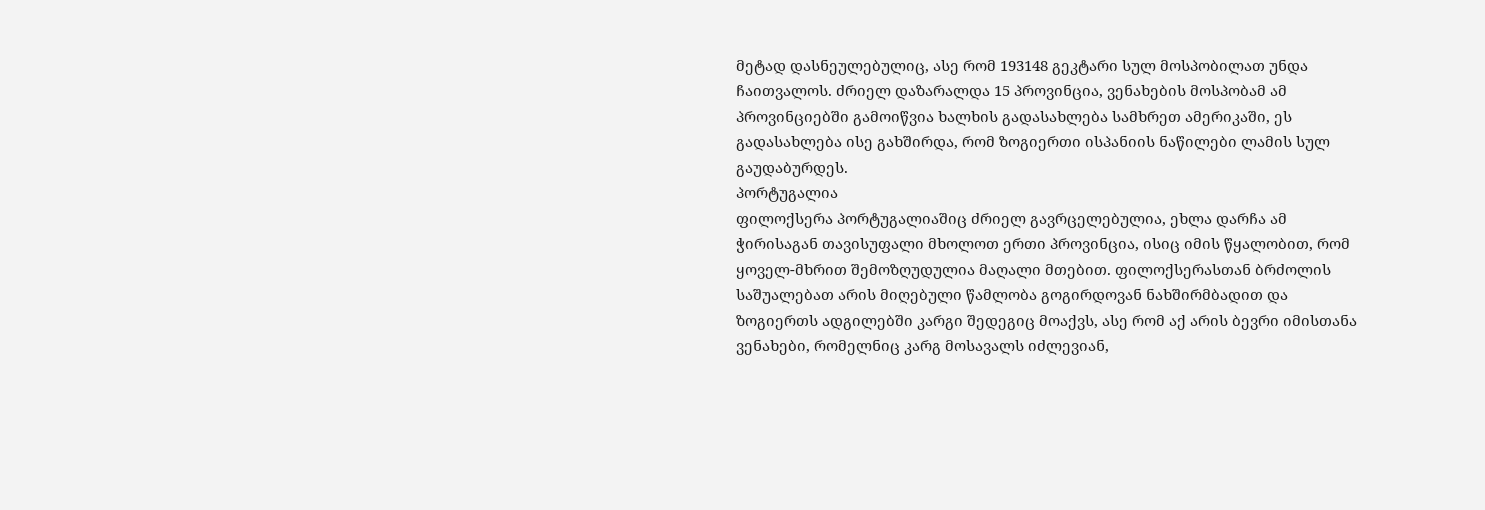მეტად დასნეულებულიც, ასე რომ 193148 გეკტარი სულ მოსპობილათ უნდა ჩაითვალოს. ძრიელ დაზარალდა 15 პროვინცია, ვენახების მოსპობამ ამ პროვინციებში გამოიწვია ხალხის გადასახლება სამხრეთ ამერიკაში, ეს გადასახლება ისე გახშირდა, რომ ზოგიერთი ისპანიის ნაწილები ლამის სულ გაუდაბურდეს.
პორტუგალია
ფილოქსერა პორტუგალიაშიც ძრიელ გავრცელებულია, ეხლა დარჩა ამ ჭირისაგან თავისუფალი მხოლოთ ერთი პროვინცია, ისიც იმის წყალობით, რომ ყოველ-მხრით შემოზღუდულია მაღალი მთებით. ფილოქსერასთან ბრძოლის საშუალებათ არის მიღებული წამლობა გოგირდოვან ნახშირმბადით და ზოგიერთს ადგილებში კარგი შედეგიც მოაქვს, ასე რომ აქ არის ბევრი იმისთანა ვენახები, რომელნიც კარგ მოსავალს იძლევიან,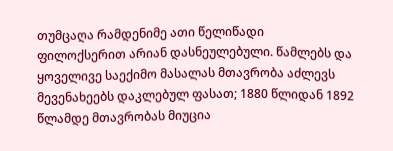თუმცაღა რამდენიმე ათი წელიწადი ფილოქსერით არიან დასნეულებული. წამლებს და ყოველივე საექიმო მასალას მთავრობა აძლევს მევენახეებს დაკლებულ ფასათ; 1880 წლიდან 1892 წლამდე მთავრობას მიუცია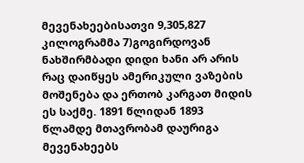მევენახეებისათვი 9,305,827 კილოგრამმა 7)გოგირდოვან ნახშირმბადი დიდი ხანი არ არის რაც დაიწყეს ამერიკული ვაზების მოშენება და ერთობ კარგათ მიდის ეს საქმე. 1891 წლიდან 1893 წლამდე მთავრობამ დაურიგა მევენახეებს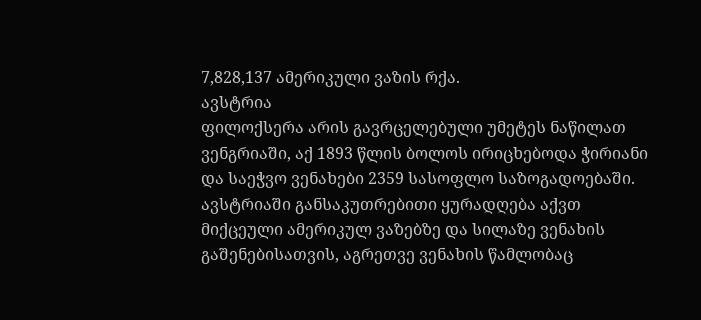7,828,137 ამერიკული ვაზის რქა.
ავსტრია
ფილოქსერა არის გავრცელებული უმეტეს ნაწილათ ვენგრიაში, აქ 1893 წლის ბოლოს ირიცხებოდა ჭირიანი და საეჭვო ვენახები 2359 სასოფლო საზოგადოებაში. ავსტრიაში განსაკუთრებითი ყურადღება აქვთ მიქცეული ამერიკულ ვაზებზე და სილაზე ვენახის გაშენებისათვის, აგრეთვე ვენახის წამლობაც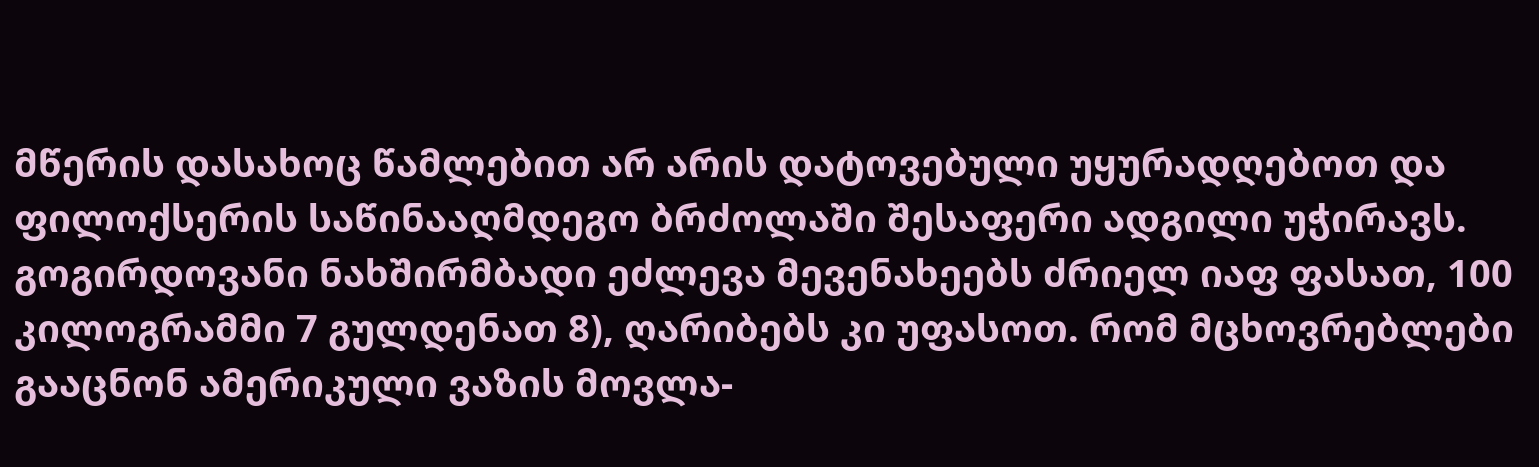მწერის დასახოც წამლებით არ არის დატოვებული უყურადღებოთ და ფილოქსერის საწინააღმდეგო ბრძოლაში შესაფერი ადგილი უჭირავს. გოგირდოვანი ნახშირმბადი ეძლევა მევენახეებს ძრიელ იაფ ფასათ, 100 კილოგრამმი 7 გულდენათ 8), ღარიბებს კი უფასოთ. რომ მცხოვრებლები გააცნონ ამერიკული ვაზის მოვლა-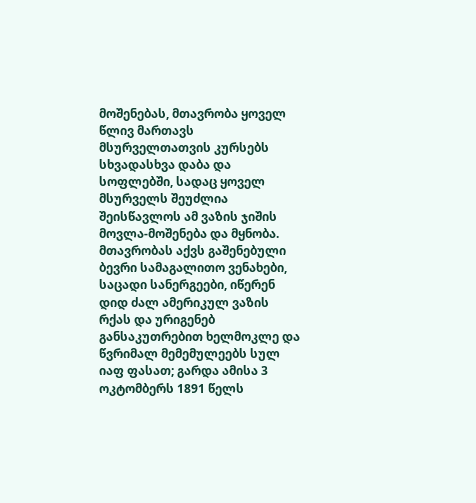მოშენებას, მთავრობა ყოველ წლივ მართავს მსურველთათვის კურსებს სხვადასხვა დაბა და სოფლებში, სადაც ყოველ მსურველს შეუძლია შეისწავლოს ამ ვაზის ჯიშის მოვლა-მოშენება და მყნობა. მთავრობას აქვს გაშენებული ბევრი სამაგალითო ვენახები, საცადი სანერგეები, იწერენ დიდ ძალ ამერიკულ ვაზის რქას და ურიგენებ განსაკუთრებით ხელმოკლე და წვრიმალ მემემულეებს სულ იაფ ფასათ; გარდა ამისა 3 ოკტომბერს 1891 წელს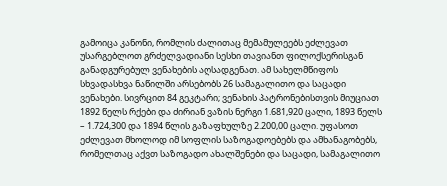გამოიცა კანონი, რომლის ძალითაც მემამულეებს ეძლევათ უსარგებლოთ გრძელვადიანი სესხი თავიანთ ფილოქსერისგან განადგურებულ ვენახების აღსადგენათ. ამ სახელმწიფოს სხვადასხვა ნაწილში არსებობს 26 სამაგალითო და საცადი ვენახები. სივრცით 84 გეკტარი; ვენახის პატრონებისთვის მიუციათ 1892 წელს რქები და ძირიან ვაზის ნერგი 1.681,920 ცალი, 1893 წელს – 1.724,300 და 1894 წლის გაზაფხულზე 2.200,00 ცალი. უფასოთ ეძლევათ მხოლოდ იმ სოფლის საზოგადოებებს და ამხანაგობებს, რომელთაც აქვთ საზოგადო ახალშენები და საცადი, სამაგალითო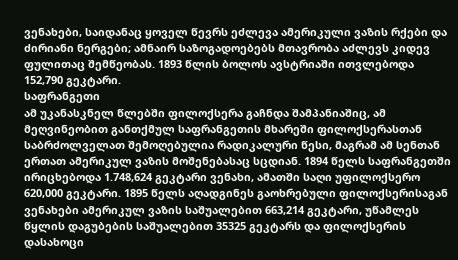ვენახები, საიდანაც ყოველ წევრს ეძლევა ამერიკული ვაზის რქები და ძირიანი ნერგები; ამნაირ საზოგადოებებს მთავრობა აძლევს კიდევ ფულითაც შემწეობას. 1893 წლის ბოლოს ავსტრიაში ითვლებოდა 152,790 გეკტარი.
საფრანგეთი
ამ უკანასკნელ წლებში ფილოქსერა გაჩნდა შამპანიაშიც, ამ მეღვინეობით განთქმულ საფრანგეთის მხარეში ფილოქსერასთან საბრძოლველათ შემოღებულია რადიკალური წესი, მაგრამ ამ სენთან ერთათ ამერიკულ ვაზის მოშენებასაც სცდიან. 1894 წელს საფრანგეთში ირიცხებოდა 1.748,624 გეკტარი ვენახი, ამათში საღი უფილოქსერო 620,000 გეკტარი. 1895 წელს აღადგინეს გაოხრებული ფილოქსერისაგან ვენახები ამერიკულ ვაზის საშუალებით 663,214 გეკტარი, უწამლეს წყლის დაგუბების საშუალებით 35325 გეკტარს და ფილოქსერის დასახოცი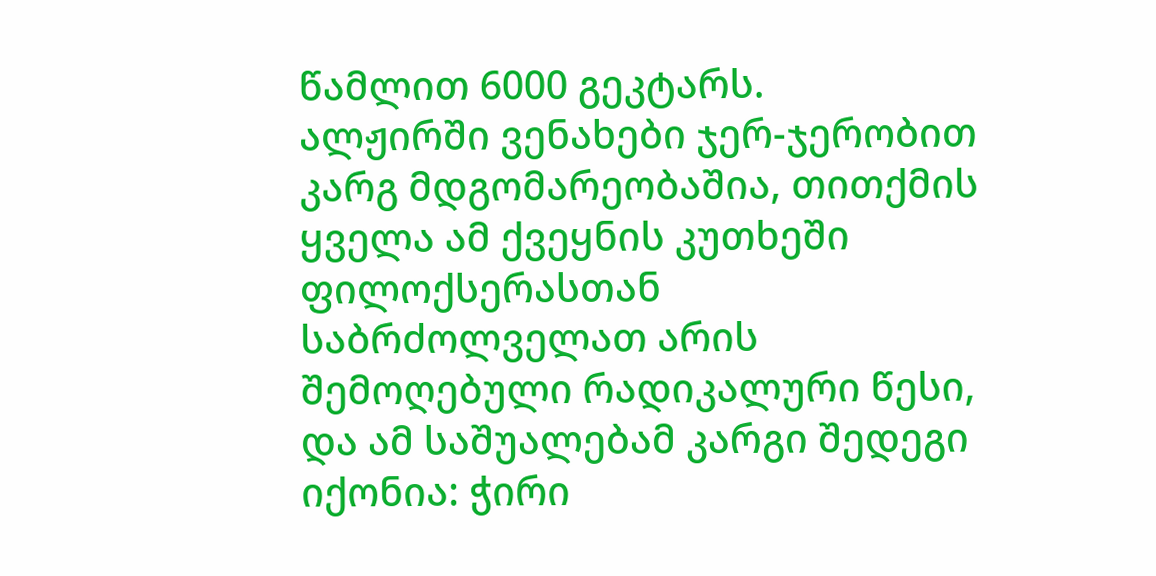წამლით 6000 გეკტარს.
ალჟირში ვენახები ჯერ-ჯერობით კარგ მდგომარეობაშია, თითქმის ყველა ამ ქვეყნის კუთხეში ფილოქსერასთან საბრძოლველათ არის შემოღებული რადიკალური წესი, და ამ საშუალებამ კარგი შედეგი იქონია: ჭირი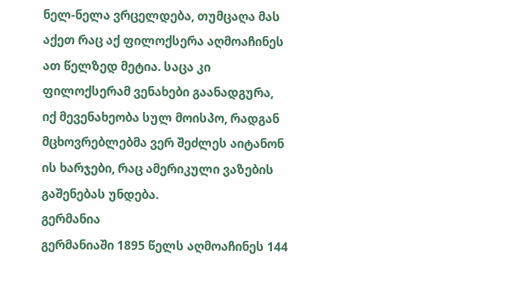ნელ-ნელა ვრცელდება, თუმცაღა მას აქეთ რაც აქ ფილოქსერა აღმოაჩინეს ათ წელზედ მეტია. საცა კი ფილოქსერამ ვენახები გაანადგურა, იქ მევენახეობა სულ მოისპო, რადგან მცხოვრებლებმა ვერ შეძლეს აიტანონ ის ხარჯები, რაც ამერიკული ვაზების გაშენებას უნდება.
გერმანია
გერმანიაში 1895 წელს აღმოაჩინეს 144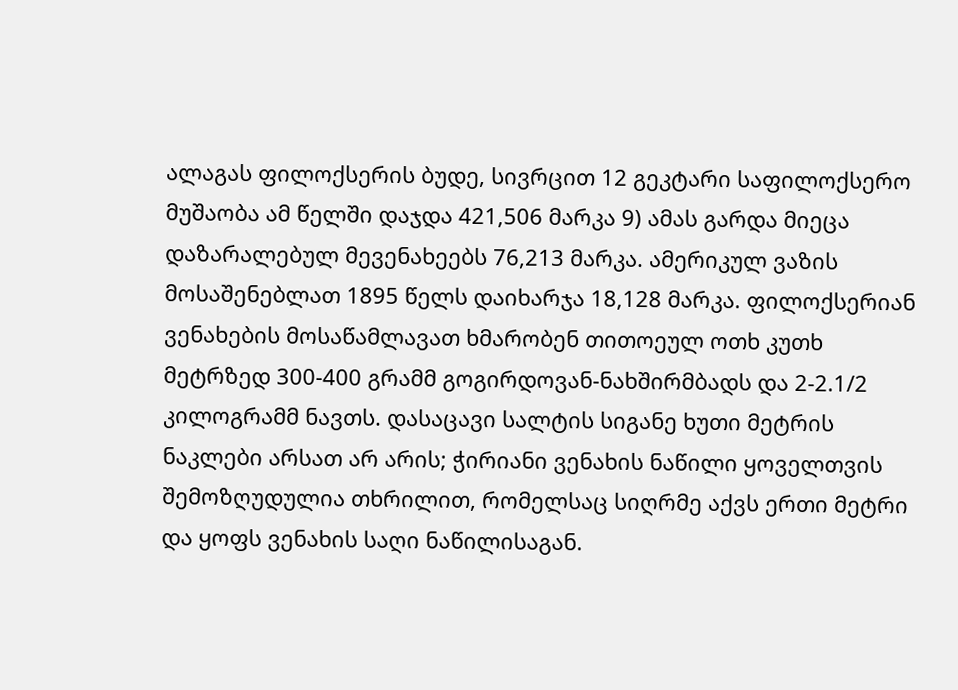ალაგას ფილოქსერის ბუდე, სივრცით 12 გეკტარი საფილოქსერო მუშაობა ამ წელში დაჯდა 421,506 მარკა 9) ამას გარდა მიეცა დაზარალებულ მევენახეებს 76,213 მარკა. ამერიკულ ვაზის მოსაშენებლათ 1895 წელს დაიხარჯა 18,128 მარკა. ფილოქსერიან ვენახების მოსაწამლავათ ხმარობენ თითოეულ ოთხ კუთხ მეტრზედ 300-400 გრამმ გოგირდოვან-ნახშირმბადს და 2-2.1/2 კილოგრამმ ნავთს. დასაცავი სალტის სიგანე ხუთი მეტრის ნაკლები არსათ არ არის; ჭირიანი ვენახის ნაწილი ყოველთვის შემოზღუდულია თხრილით, რომელსაც სიღრმე აქვს ერთი მეტრი და ყოფს ვენახის საღი ნაწილისაგან.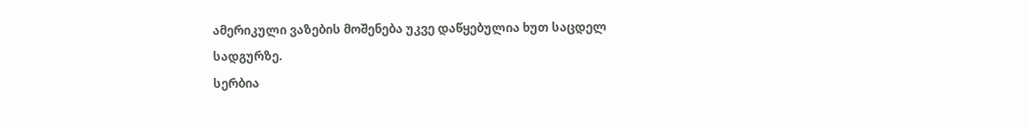ამერიკული ვაზების მოშენება უკვე დაწყებულია ხუთ საცდელ სადგურზე.
სერბია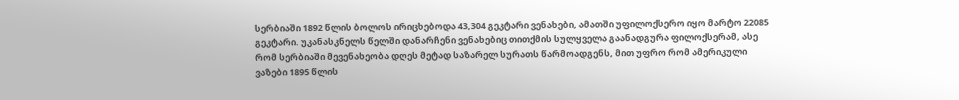სერბიაში 1892 წლის ბოლოს ირიცხებოდა 43,304 გეკტარი ვენახები, ამათში უფილოქსერო იყო მარტო 22085 გეკტარი. უკანასკნელს წელში დანარჩენი ვენახებიც თითქმის სულყველა გაანადგურა ფილოქსერამ, ასე რომ სერბიაში მევენახეობა დღეს მეტად საზარელ სურათს წარმოადგენს, მით უფრო რომ ამერიკული ვაზები 1895 წლის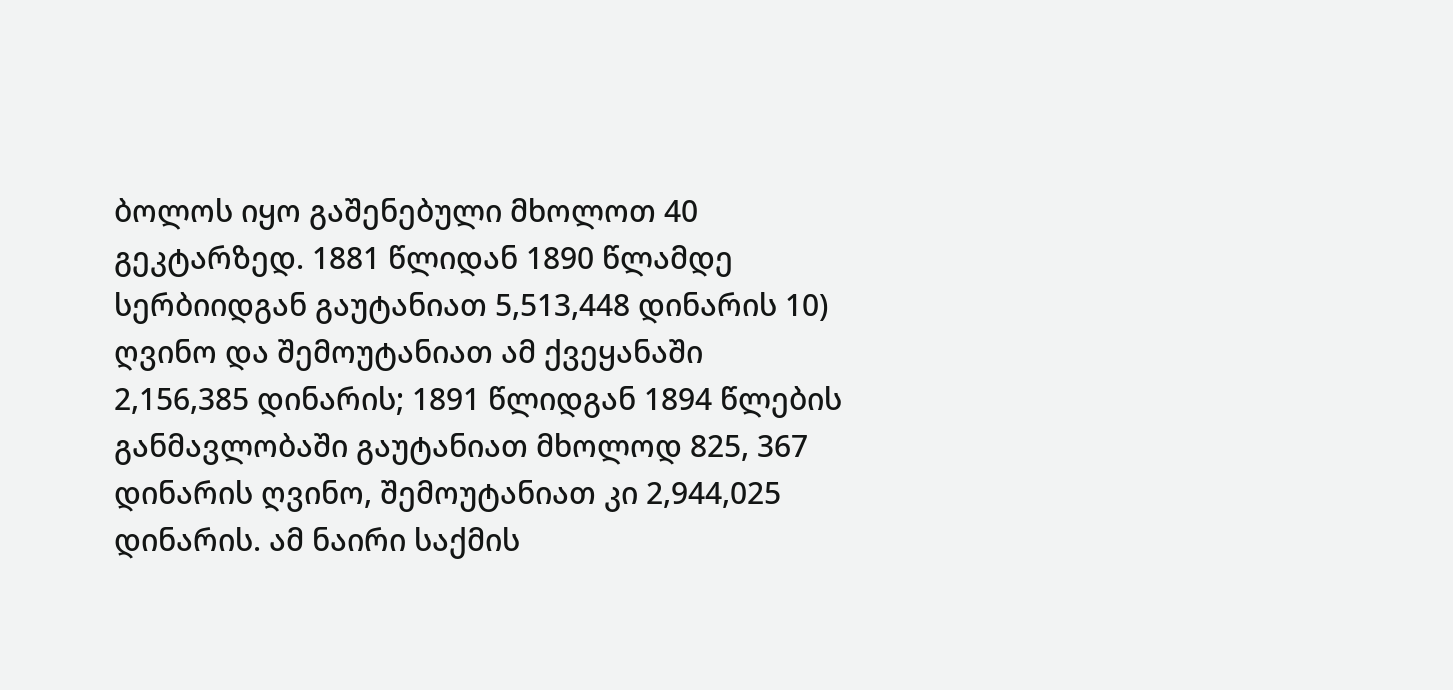ბოლოს იყო გაშენებული მხოლოთ 40 გეკტარზედ. 1881 წლიდან 1890 წლამდე სერბიიდგან გაუტანიათ 5,513,448 დინარის 10) ღვინო და შემოუტანიათ ამ ქვეყანაში 2,156,385 დინარის; 1891 წლიდგან 1894 წლების განმავლობაში გაუტანიათ მხოლოდ 825, 367 დინარის ღვინო, შემოუტანიათ კი 2,944,025 დინარის. ამ ნაირი საქმის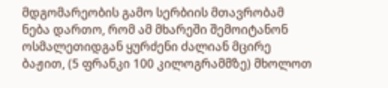მდგომარეობის გამო სერბიის მთავრობამ ნება დართო, რომ ამ მხარეში შემოიტანონ ოსმალეთიდგან ყურძენი ძალიან მცირე ბაჟით, (5 ფრანკი 100 კილოგრამმზე) მხოლოთ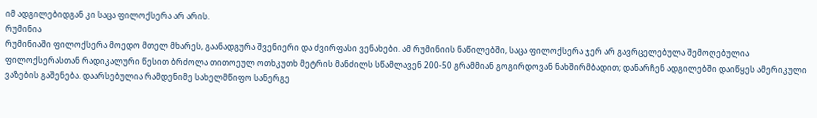იმ ადგილებიდგან კი საცა ფილოქსერა არ არის.
რუმინია
რუმინიაში ფილოქსერა მოედო მთელ მხარეს, გაანადგურა შვენიერი და ძვირფასი ვენახები. ამ რუმინიის ნაწილებში, საცა ფილოქსერა ჯერ არ გავრცელებულა შემოღებულია ფილოქსერასთან რადიკალური წესით ბრძოლა თითოეულ ოთხკუთხ მეტრის მანძილს სწამლავენ 200-50 გრამმიან გოგირდოვან ნახშირმბადით; დანარჩენ ადგილებში დაიწყეს ამერიკული ვაზების გაშენება. დაარსებულია რამდენიმე სახელმწიფო სანერგე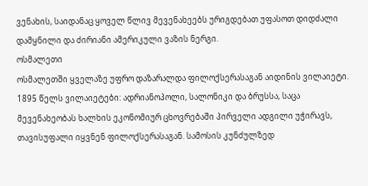ვენახის, საიდანაც ყოველ წლივ მევენახეებს ურიგდებათ უფასოთ დიდძალი დამყნილი და ძირიანი ამერიკული ვაზის ნერგი.
ოსმალეთი
ოსმალეთში ყველაზე უფრო დაზარალდა ფილოქსერასაგან აიდინის ვილაიეტი. 1895 წელს ვილაიეტები: ადრიანოპოლი, სალონიკი და ბრუსსა, საცა მევენახეობას ხალხის ეკონომიურ ცხოვრებაში პირველი ადგილი უჭირავს, თავისუფალი იყვნენ ფილოქსერასაგან. სამოსის კუნძულზედ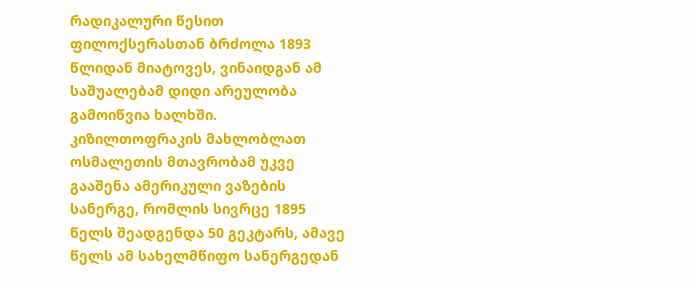რადიკალური წესით ფილოქსერასთან ბრძოლა 1893 წლიდან მიატოვეს, ვინაიდგან ამ საშუალებამ დიდი არეულობა გამოიწვია ხალხში. კიზილთოფრაკის მახლობლათ ოსმალეთის მთავრობამ უკვე გააშენა ამერიკული ვაზების სანერგე, რომლის სივრცე 1895 წელს შეადგენდა 50 გეკტარს, ამავე წელს ამ სახელმწიფო სანერგედან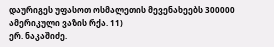დაურიგეს უფასოთ ოსმალეთის მევენახეებს 300000 ამერიკული ვაზის რქა. 11)
ერ. ნაკაშიძე.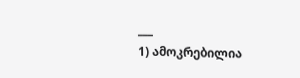___
1) ამოკრებილია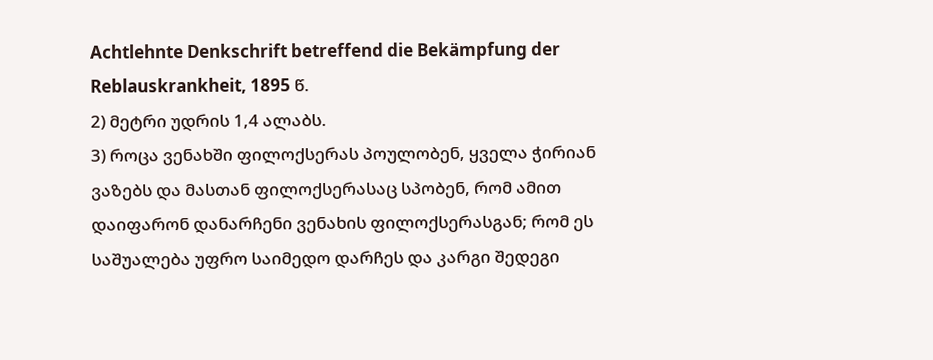Achtlehnte Denkschrift betreffend die Bekämpfung der Reblauskrankheit, 1895 წ.
2) მეტრი უდრის 1,4 ალაბს.
3) როცა ვენახში ფილოქსერას პოულობენ, ყველა ჭირიან ვაზებს და მასთან ფილოქსერასაც სპობენ, რომ ამით დაიფარონ დანარჩენი ვენახის ფილოქსერასგან; რომ ეს საშუალება უფრო საიმედო დარჩეს და კარგი შედეგი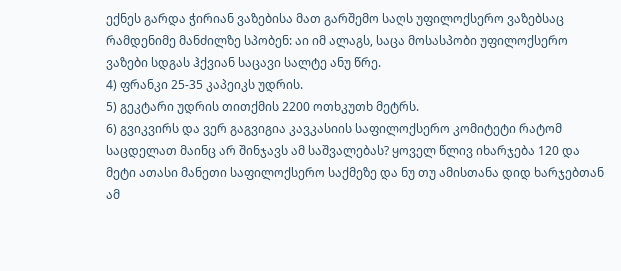ექნეს გარდა ჭირიან ვაზებისა მათ გარშემო საღს უფილოქსერო ვაზებსაც რამდენიმე მანძილზე სპობენ: აი იმ ალაგს, საცა მოსასპობი უფილოქსერო ვაზები სდგას ჰქვიან საცავი სალტე ანუ წრე.
4) ფრანკი 25-35 კაპეიკს უდრის.
5) გეკტარი უდრის თითქმის 2200 ოთხკუთხ მეტრს.
6) გვიკვირს და ვერ გაგვიგია კავკასიის საფილოქსერო კომიტეტი რატომ საცდელათ მაინც არ შინჯავს ამ საშვალებას? ყოველ წლივ იხარჯება 120 და მეტი ათასი მანეთი საფილოქსერო საქმეზე და ნუ თუ ამისთანა დიდ ხარჯებთან ამ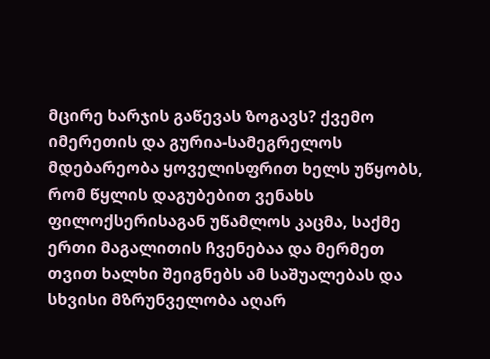მცირე ხარჯის გაწევას ზოგავს? ქვემო იმერეთის და გურია-სამეგრელოს მდებარეობა ყოველისფრით ხელს უწყობს, რომ წყლის დაგუბებით ვენახს ფილოქსერისაგან უწამლოს კაცმა, საქმე ერთი მაგალითის ჩვენებაა და მერმეთ თვით ხალხი შეიგნებს ამ საშუალებას და სხვისი მზრუნველობა აღარ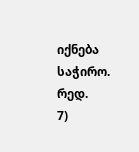იქნება საჭირო. რედ.
7)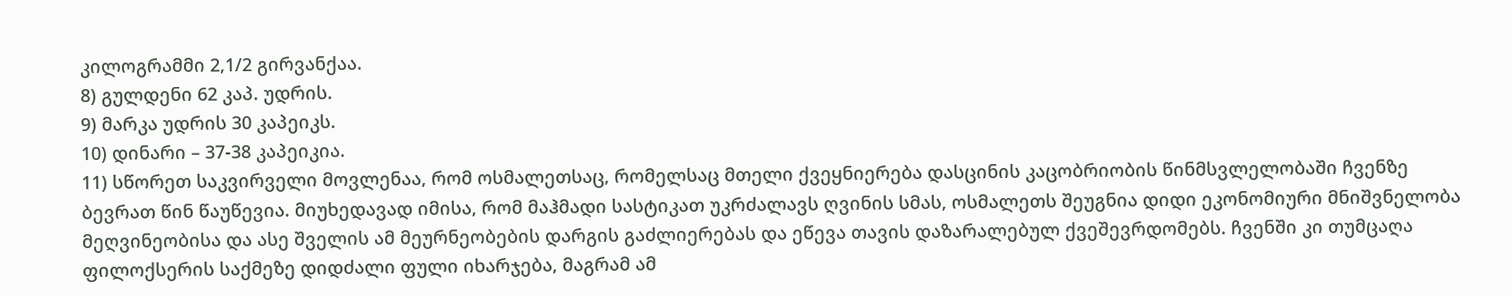კილოგრამმი 2,1/2 გირვანქაა.
8) გულდენი 62 კაპ. უდრის.
9) მარკა უდრის 30 კაპეიკს.
10) დინარი – 37-38 კაპეიკია.
11) სწორეთ საკვირველი მოვლენაა, რომ ოსმალეთსაც, რომელსაც მთელი ქვეყნიერება დასცინის კაცობრიობის წინმსვლელობაში ჩვენზე ბევრათ წინ წაუწევია. მიუხედავად იმისა, რომ მაჰმადი სასტიკათ უკრძალავს ღვინის სმას, ოსმალეთს შეუგნია დიდი ეკონომიური მნიშვნელობა მეღვინეობისა და ასე შველის ამ მეურნეობების დარგის გაძლიერებას და ეწევა თავის დაზარალებულ ქვეშევრდომებს. ჩვენში კი თუმცაღა ფილოქსერის საქმეზე დიდძალი ფული იხარჯება, მაგრამ ამ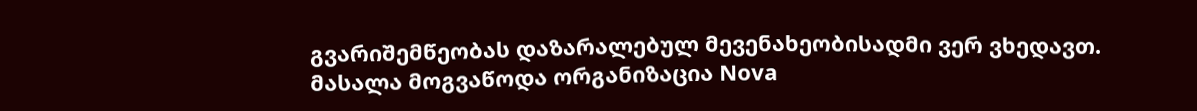გვარიშემწეობას დაზარალებულ მევენახეობისადმი ვერ ვხედავთ.
მასალა მოგვაწოდა ორგანიზაცია Nova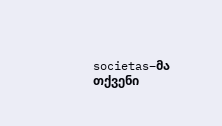societas–მა
თქვენი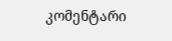კომენტარი